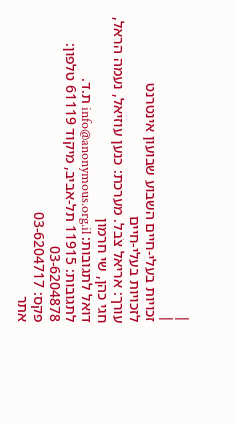|
|
זכויות בעלי-חיים השבוע שבועון אינטרנט
לזכויות בעלי-חיים
עורך: אריאל צֹבל. מערכת: כנען עוזיאל, נעמה הראל,
חגי כהן, שי חרמון
דואל לתגובות: info@anonymous.org.il ת.ד.
לתגובות: 11915 תל-אביב, מיקוד 61119 טלפון: 03-6204878
פקס: 03-6204717
אתר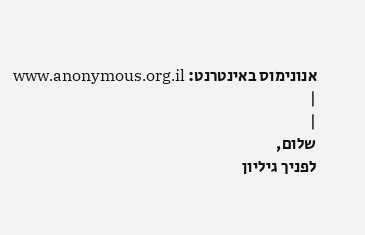אנונימוס באינטרנט: www.anonymous.org.il
|
|
שלום,
לפניך גיליון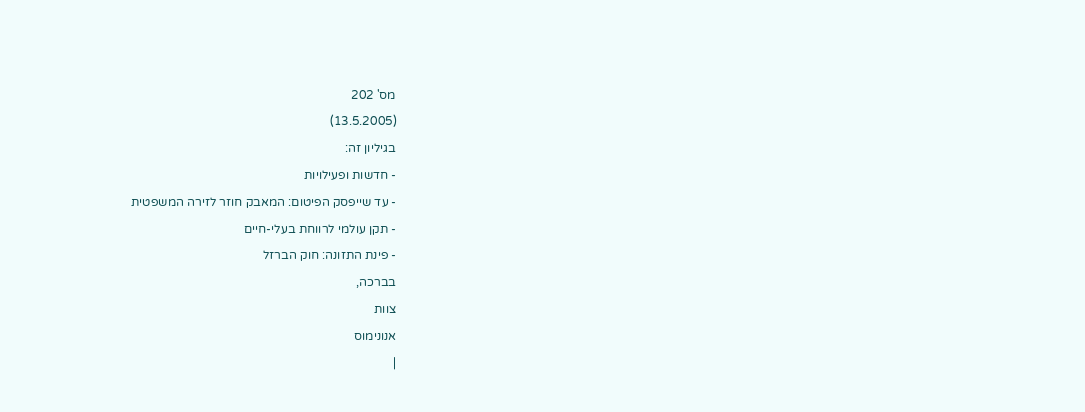מס' 202
(13.5.2005)
בגיליון זה:
- חדשות ופעילויות
- עד שייפסק הפיטום: המאבק חוזר לזירה המשפטית
- תקן עולמי לרווחת בעלי-חיים
- פינת התזונה: חוק הברזל
בברכה,
צוות
אנונימוס
|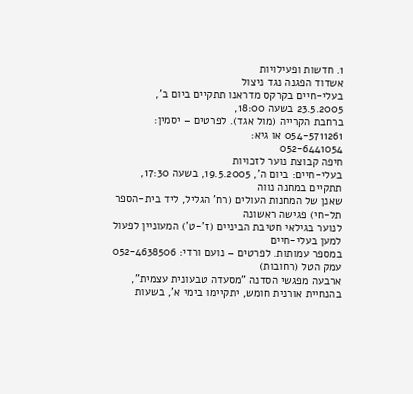1. חדשות ופעילויות
אשדוד הפגנה נגד ניצול
בעלי-חיים בקרקס מדראנו תתקיים ביום ב', 23.5.2005 בשעה 18:00,
ברחבת הקרייה (מול אגד). לפרטים – יסמין: 054-5711261 או גיא:
052-6441054
חיפה קבוצת נוער לזכויות
בעלי-חיים: ביום ה', 19.5.2005, בשעה 17:30, תתקיים במחנה נווה
שאנן של המחנות העולים (רח' הגליל, ליד בית-הספר תל-חי) פגישה ראשונה
לנוער בגילאי חטיבת הביניים (ז'-ט') המעוניין לפעול למען בעלי-חיים
במספר עמותות. לפרטים – נועם ורדי: 052-4638506
עמק הטל (רחובות)
ארבעה מפגשי הסדנה "מסעדה טבעונית עצמית",
בהנחיית אורנית חומש, יתקיימו בימי א', בשעות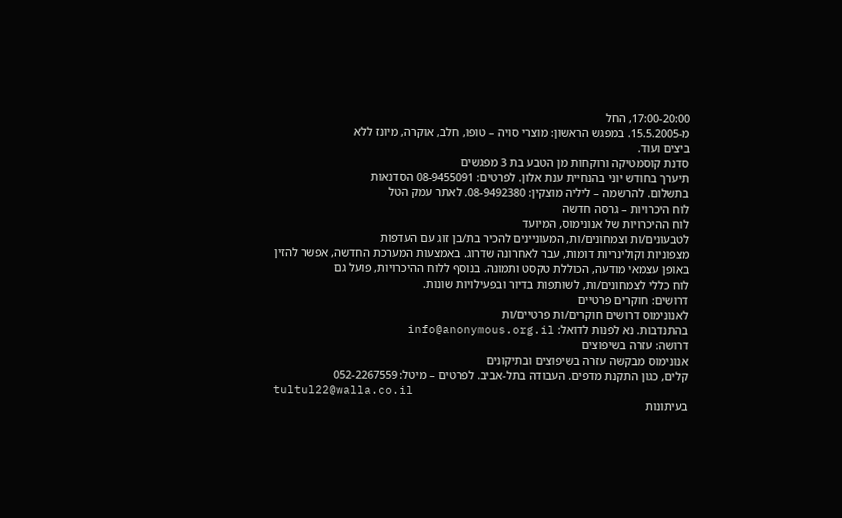17:00-20:00, החל
מ-15.5.2005. במפגש הראשון: מוצרי סויה – טופו, חלב, אוקרה, מיונז ללא
ביצים ועוד.
סדנת קוסמטיקה ורוקחות מן הטבע בת 3 מפגשים
תיערך בחודש יוני בהנחיית ענת אלון. לפרטים: 08-9455091 הסדנאות
בתשלום. להרשמה – ליליה מוצקין: 08-9492380. לאתר עמק הטל
לוח היכרויות – גרסה חדשה
לוח ההיכרויות של אנונימוס, המיועד
לטבעונים/ות וצמחונים/ות, המעוניינים להכיר בת/בן זוג עם העדפות
מצפוניות וקולינריות דומות, עבר לאחרונה שדרוג. באמצעות המערכת החדשה, אפשר להזין
באופן עצמאי מודעה, הכוללת טקסט ותמונה. בנוסף ללוח ההיכרויות, פועל גם
לוח כללי לצמחונים/ות, לשותפות בדיור ובפעילויות שונות.
דרושים: חוקרים פרטיים
לאנונימוס דרושים חוקרים/ות פרטיים/ות
בהתנדבות. נא לפנות לדואל: info@anonymous.org.il
דרושה: עזרה בשיפוצים
אנונימוס מבקשה עזרה בשיפוצים ובתיקונים
קלים, כגון התקנת מדפים. העבודה בתל-אביב. לפרטים – מיטל: 052-2267559
tultul22@walla.co.il
בעיתונות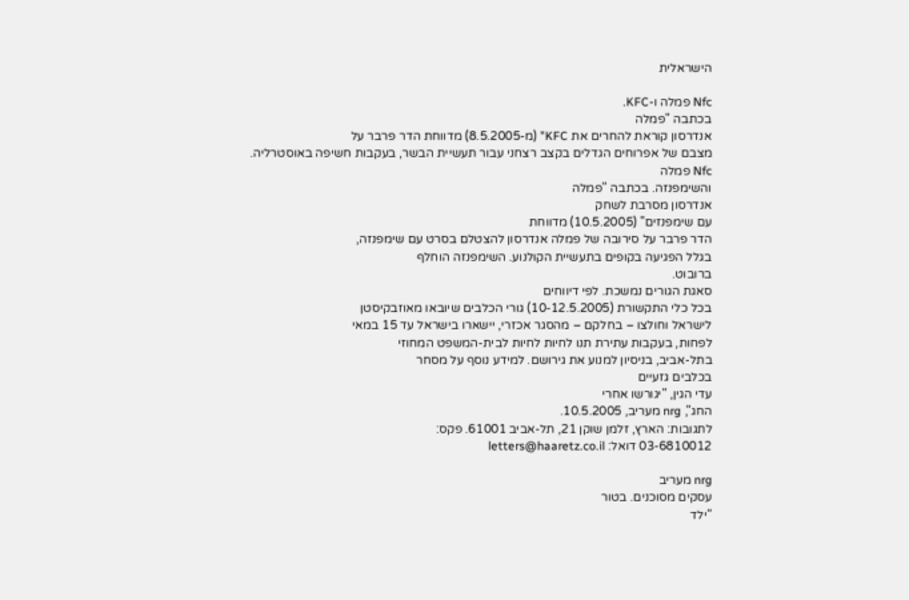הישראלית

Nfc פמלה ו-KFC.
בכתבה "פמלה
אנדרסון קוראת להחרים את KFC" (מ-8.5.2005) מדווחת הדר פרבר על
מצבם של אפרוחים הגדלים בקצב רצחני עבור תעשיית הבשר, בעקבות חשיפה באוסטרליה.
Nfc פמלה
והשימפנזה. בכתבה "פמלה
אנדרסון מסרבת לשחק
עם שימפנזים" (10.5.2005) מדווחת
הדר פרבר על סירובה של פמלה אנדרסון להצטלם בסרט עם שימפנזה,
בגלל הפגיעה בקופים בתעשיית הקולנוע. השימפנזה הוחלף
ברובוט.
סאגת הגורים נמשכת. לפי דיווחים
בכל כלי התקשורת (10-12.5.2005) גורי הכלבים שיובאו מאוזבקיסטן
לישראל וחולצו – בחלקם – מהסגר אכזרי, יישארו בישראל עד 15 במאי
לפחות, בעקבות עתירת תנו לחיות לחיות לבית-המשפט המחוזי
בתל-אביב, בניסיון למנוע את גירושם. למידע נוסף על מסחר
בכלבים גזעיים
עדי הגין, "יגורשו אחרי
החג", nrg מעריב, 10.5.2005.
לתגובות: הארץ, זלמן שוקן 21, תל-אביב 61001. פקס:
03-6810012 דואל: letters@haaretz.co.il

nrg מעריב
עסקים מסוכנים. בטור
"ילד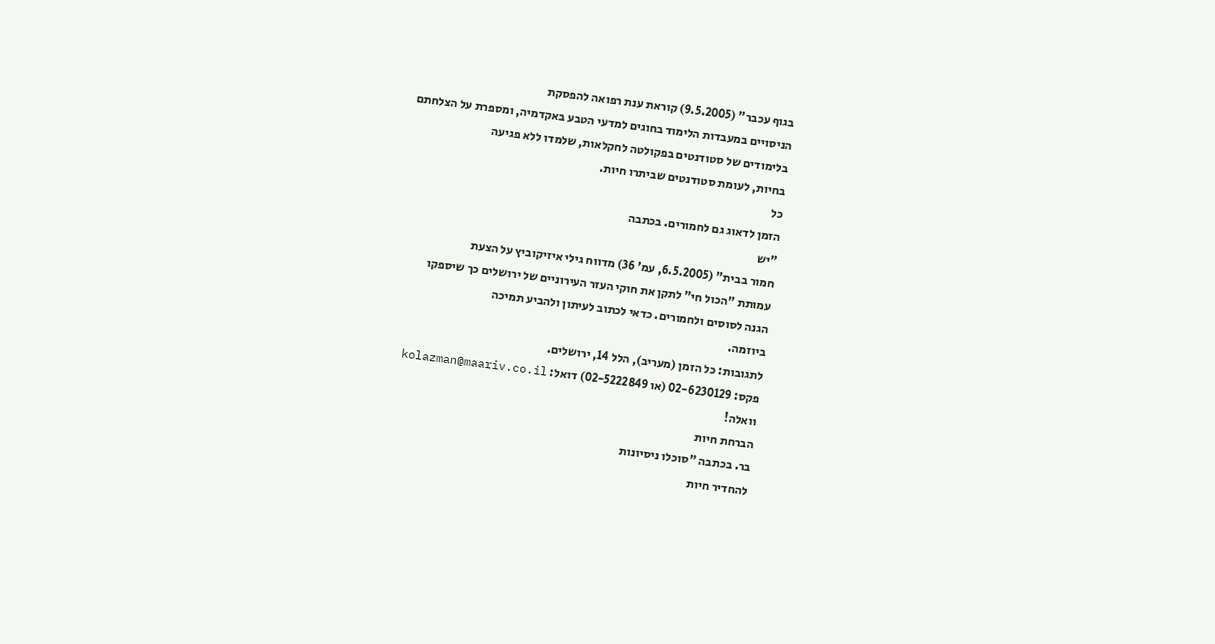בגוף עכבר" (9.5.2005) קוראת ענת רפואה להפסקת
הניסויים במעבדות הלימוד בחוגים למדעי הטבע באקדמיה, ומספרת על הצלחתם
בלימודים של סטודנטים בפקולטה לחקלאות, שלמדו ללא פגיעה
בחיות, לעומת סטודנטים שביתרו חיות.
כל
הזמן לדאוג גם לחמורים. בכתבה
"יש
חמור בבית" (6.5.2005, עמ' 36) מדווח גילי איזיקוביץ על הצעת
עמותת "הכול חי" לתקן את חוקי העזר העירוניים של ירושלים כך שיספקו
הגנה לסוסים ולחמורים. כדאי לכתוב לעיתון ולהביע תמיכה
ביוזמה.
לתגובות: כל הזמן (מעריב), הלל 14, ירושלים.
פקס: 02-6230129 (או 02-5222849) דואל: kolazman@maariv.co.il
וואלה!
הברחת חיות
בר. בכתבה "סוכלו ניסיונות
להחדיר חיות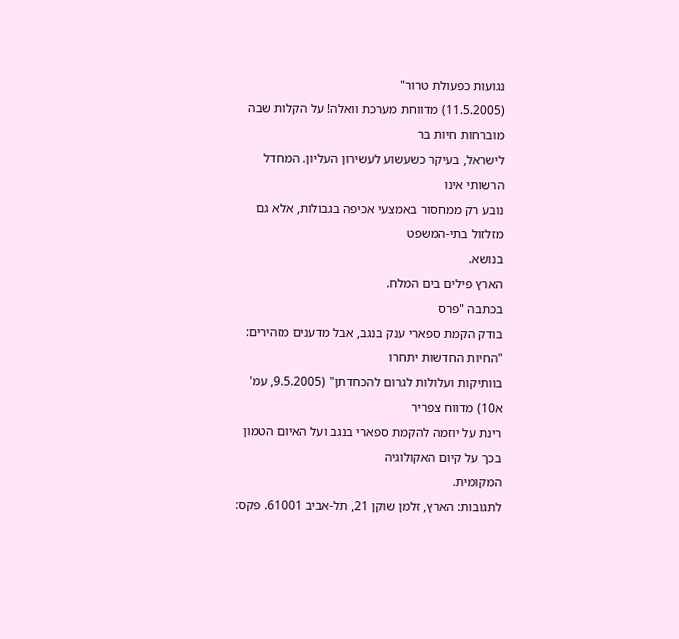נגועות כפעולת טרור"
(11.5.2005) מדווחת מערכת וואלה! על הקלות שבה מוברחות חיות בר
לישראל, בעיקר כשעשוע לעשירון העליון. המחדל הרשותי אינו
נובע רק ממחסור באמצעי אכיפה בגבולות, אלא גם מזלזול בתי-המשפט
בנושא.
הארץ פילים בים המלח.
בכתבה "פרס
בודק הקמת ספארי ענק בנגב, אבל מדענים מזהירים: "החיות החדשות יתחרו
בוותיקות ועלולות לגרום להכחדתן" (9.5.2005, עמ' א10) מדווח צפריר
רינת על יוזמה להקמת ספארי בנגב ועל האיום הטמון בכך על קיום האקולוגיה
המקומית.
לתגובות: הארץ, זלמן שוקן 21, תל-אביב 61001. פקס: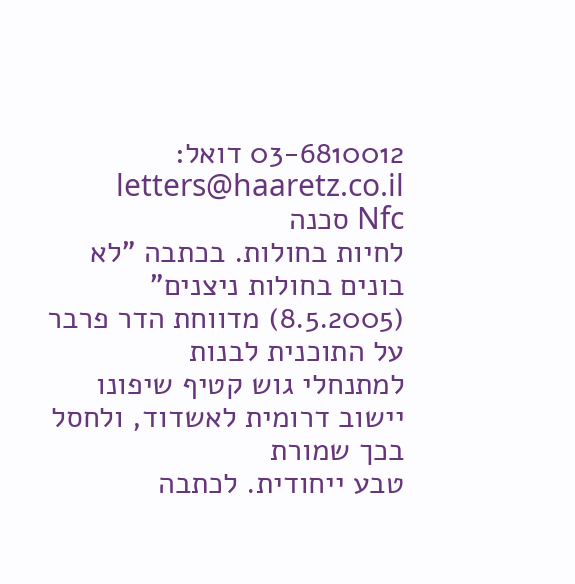03-6810012 דואל: letters@haaretz.co.il
Nfc סכנה
לחיות בחולות. בכתבה "לא
בונים בחולות ניצנים" (8.5.2005) מדווחת הדר פרבר על התוכנית לבנות
למתנחלי גוש קטיף שיפונו יישוב דרומית לאשדוד, ולחסל בכך שמורת
טבע ייחודית. לכתבה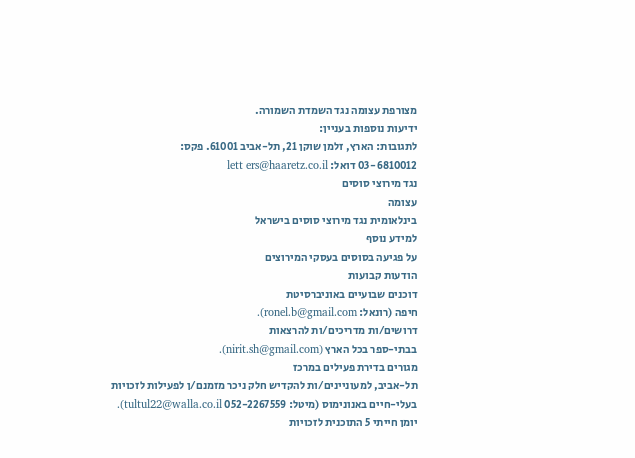מצורפת עצומה נגד השמדת השמורה.
ידיעות נוספות בעניין:
לתגובות: הארץ, זלמן שוקן 21, תל-אביב 61001. פקס:
03-6810012 דואל: lett ers@haaretz.co.il
נגד מירוצי סוסים
עצומה
בינלאומית נגד מירוצי סוסים בישראל
למידע נוסף
על פגיעה בסוסים בעסקי המירוצים
הודעות קבועות
דוכנים שבועיים באוניברסיטת
חיפה (רונאל: ronel.b@gmail.com).
דרושים/ות מדריכים/ות להרצאות
בבתי-ספר בכל הארץ (nirit.sh@gmail.com).
מגורים בדירת פעילים במרכז
תל-אביב, למעוניינים/ות להקדיש חלק ניכר מזמנם/ן לפעילות לזכויות
בעלי-חיים באנונימוס (מיטל: 052-2267559 tultul22@walla.co.il).
יומן חייתי 5 התוכנית לזכויות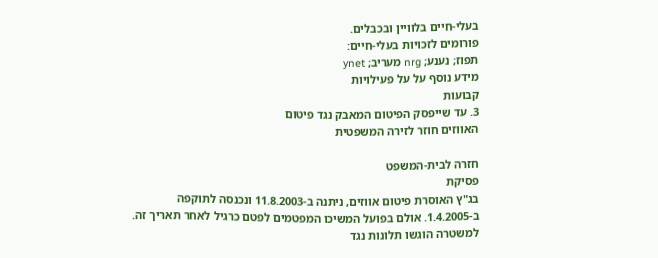בעלי-חיים בלוויין ובכבלים.
פורומים לזכויות בעלי-חיים:
תפוז; נענע; nrg מעריב; ynet
מידע נוסף על על פעילויות
קבועות
3. עד שייפסק הפיטום המאבק נגד פיטום
האווזים חוזר לזירה המשפטית

חזרה לבית-המשפט
פסיקת
בג"ץ האוסרת פיטום אווזים, ניתנה ב-11.8.2003 ונכנסה לתוקפה
ב-1.4.2005. אולם בפועל המשיכו המפטמים לפטם כרגיל לאחר תאריך זה.
למשטרה הוגשו תלונות נגד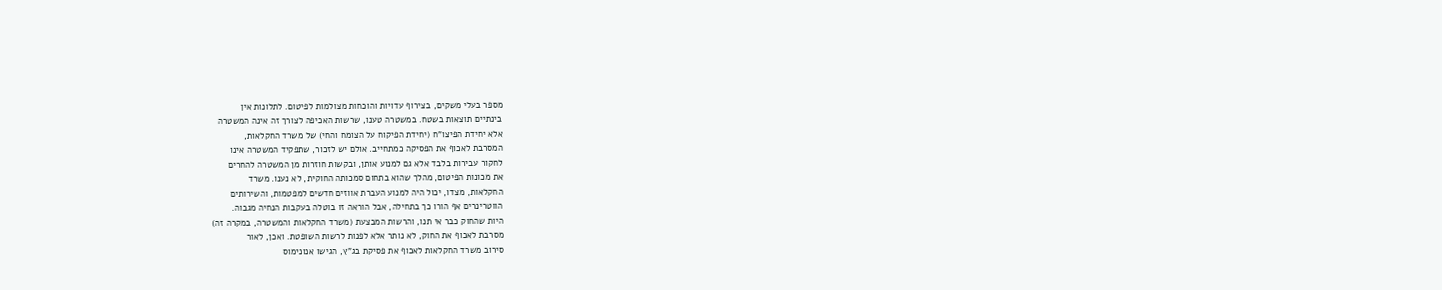מספר בעלי משקים, בצירוף עדויות והוכחות מצולמות לפיטום. לתלונות אין
בינתיים תוצאות בשטח. במשטרה טענו, שרשות האכיפה לצורך זה אינה המשטרה
אלא יחידת הפיצו"ח (יחידת הפיקוח על הצומח והחי) של משרד החקלאות,
המסרבת לאכוף את הפסיקה כמתחייב. אולם יש לזכור, שתפקיד המשטרה אינו
לחקור עבירות בלבד אלא גם למנוע אותן, ובקשות חוזרות מן המשטרה להחרים
את מכונות הפיטום, מהלך שהוא בתחום סמכותה החוקית, לא נענו. משרד
החקלאות, מצדו, יכול היה למנוע העברת אווזים חדשים למפטמות, והשירותים
הווטרינרים אף הורו כך בתחילה, אבל הוראה זו בוטלה בעקבות הנחיה מגבוה.
היות שהחוק כבר אי תנו, והרשות המבצעת (משרד החקלאות והמשטרה, במקרה זה)
מסרבת לאכוף את החוק, לא נותר אלא לפנות לרשות השופטת. ואכן, לאור
סירוב משרד החקלאות לאכוף את פסיקת בג"ץ, הגישו אנונימוס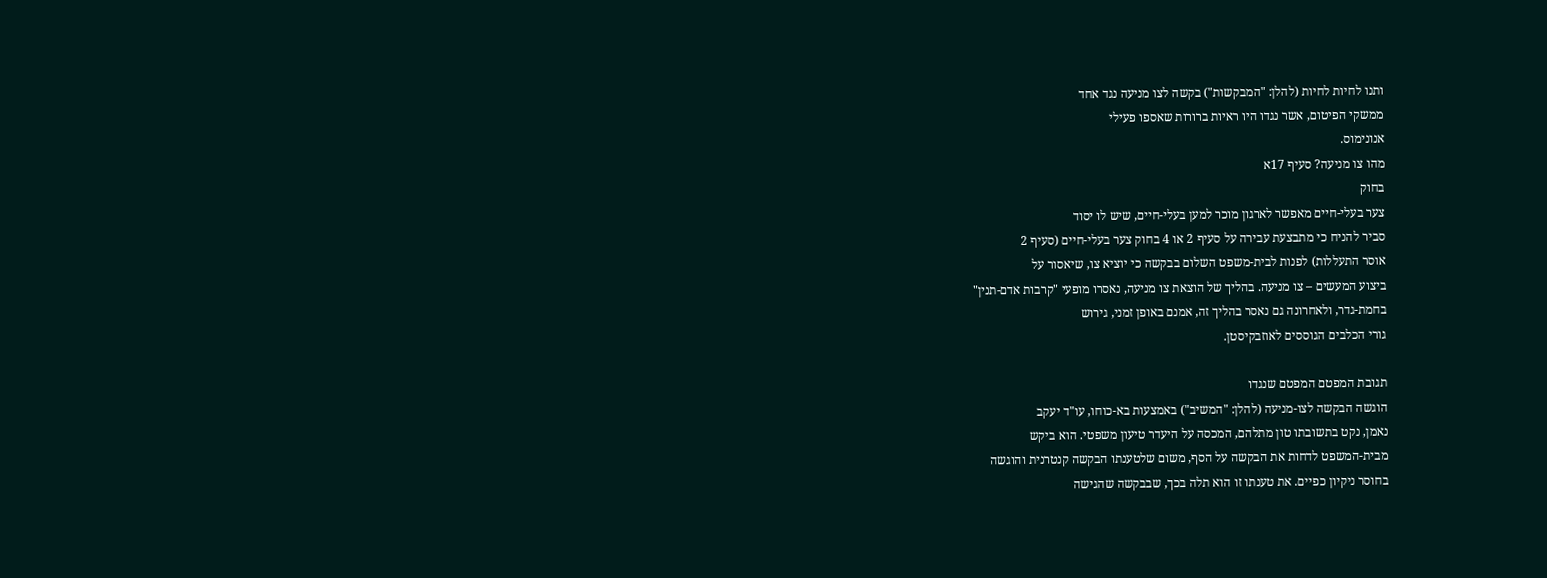ותנו לחיות לחיות (להלן: "המבקשות") בקשה לצו מניעה נגד אחד
ממשקי הפיטום, אשר נגדו היו ראיות ברורות שאספו פעילי
אנונימוס.
מהו צו מניעה? סעיף 17א
בחוק
צער בעלי-חיים מאפשר לארגון מוכר למען בעלי-חיים, שיש לו יסוד
סביר להניח כי מתבצעת עבירה על סעיף 2 או 4 בחוק צער בעלי-חיים (סעיף 2
אוסר התעללות) לפנות לבית-משפט השלום בבקשה כי יוציא צו, שיאסור על
ביצוע המעשים – צו מניעה. בהליך של הוצאת צו מניעה, נאסרו מופעי "קרבות אדם-תנין"
בחמת-גדר, ולאחרונה גם נאסר בהליך זה, אמנם באופן זמני, גירוש
גורי הכלבים הגוססים לאוזבקיסטן.

תגובת המפטם המפטם שנגדו
הוגשה הבקשה לצו-מניעה (להלן: "המשיב") באמצעות בא-כוחו, עו"ד יעקב
נאמן, נקט בתשובתו טון מתלהם, המכסה על היעדר טיעון משפטי. הוא ביקש
מבית-המשפט לדחות את הבקשה על הסף, משום שלטענתו הבקשה קנטרנית והוגשה
בחוסר ניקיון כפיים. את טענתו זו הוא תלה בכך, שבבקשה שהגישה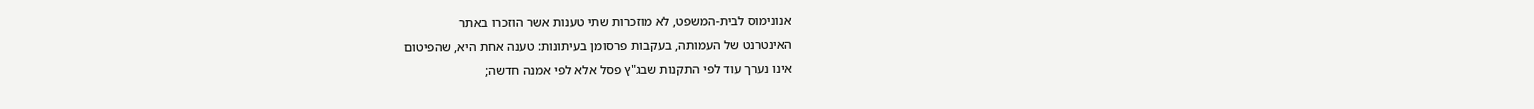אנונימוס לבית-המשפט, לא מוזכרות שתי טענות אשר הוזכרו באתר
האינטרנט של העמותה, בעקבות פרסומן בעיתונות: טענה אחת היא, שהפיטום
אינו נערך עוד לפי התקנות שבג"ץ פסל אלא לפי אמנה חדשה;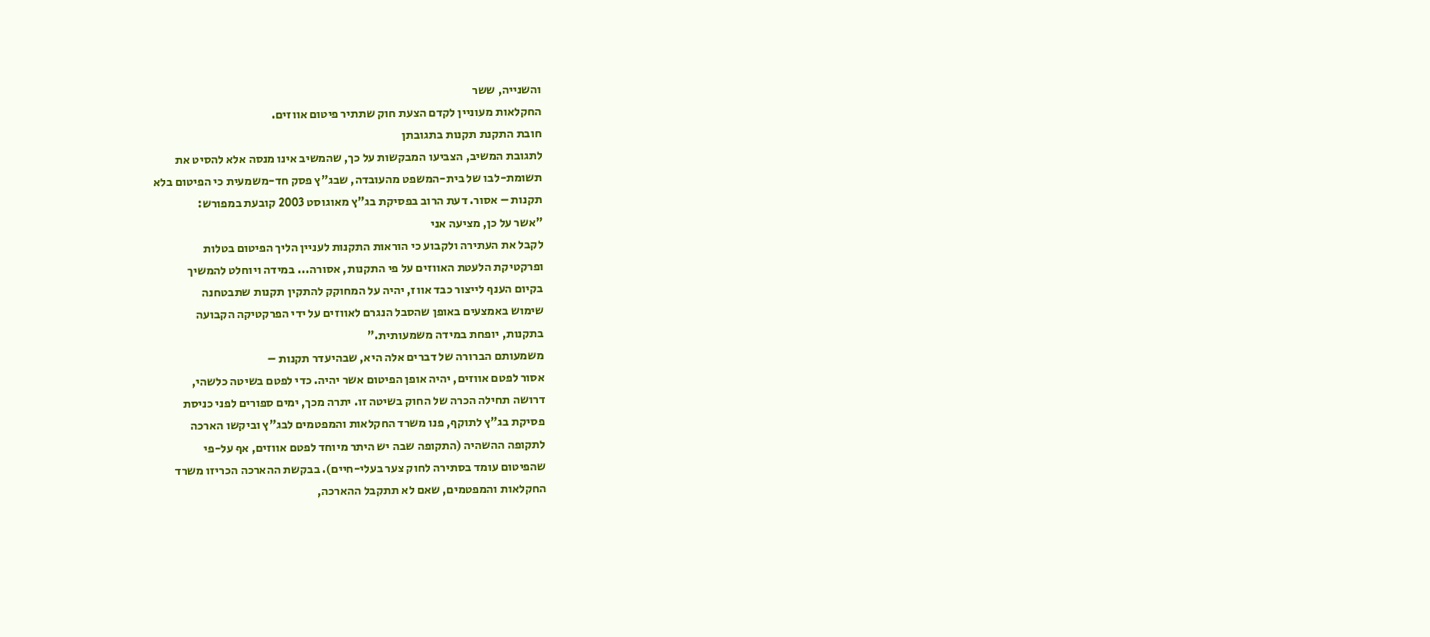והשנייה, ששר
החקלאות מעוניין לקדם הצעת חוק שתתיר פיטום אווזים.
חובת התקנת תקנות בתגובתן
לתגובת המשיב, הצביעו המבקשות על כך, שהמשיב אינו מנסה אלא להסיט את
תשומת-לבו של בית-המשפט מהעובדה, שבג"ץ פסק חד-משמעית כי הפיטום בלא
תקנות – אסור. דעת הרוב בפסיקת בג"ץ מאוגוסט 2003 קובעת במפורש:
"אשר על כן, מציעה אני
לקבל את העתירה ולקבוע כי הוראות התקנות לעניין הליך הפיטום בטלות
ופרקטיקת הלעטת האווזים על פי התקנות, אסורה... במידה ויוחלט להמשיך
בקיום הענף לייצור כבד אווז, יהיה על המחוקק להתקין תקנות שתבטחנה
שימוש באמצעים באופן שהסבל הנגרם לאווזים על ידי הפרקטיקה הקבועה
בתקנות, יופחת במידה משמעותית."
משמעותם הברורה של דברים אלה היא, שבהיעדר תקנות –
אסור לפטם אווזים, יהיה אופן הפיטום אשר יהיה. כדי לפטם בשיטה כלשהי,
דרושה תחילה הכרה של החוק בשיטה זו. יתרה מכך, ימים ספורים לפני כניסת
פסיקת בג"ץ לתוקף, פנו משרד החקלאות והמפטמים לבג"ץ וביקשו הארכה
לתקופה ההשהיה (התקופה שבה יש היתר מיוחד לפטם אווזים, אף על-פי
שהפיטום עומד בסתירה לחוק צער בעלי-חיים). בבקשת ההארכה הכריזו משרד
החקלאות והמפטמים, שאם לא תתקבל ההארכה,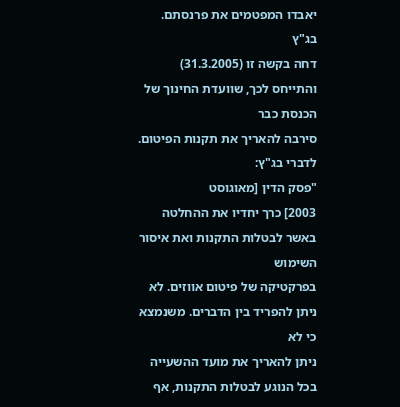יאבדו המפטמים את פרנסתם. בג"ץ
דחה בקשה זו (31.3.2005) והתייחס לכך, שוועדת החינוך של הכנסת כבר
סירבה להאריך את תקנות הפיטום. לדברי בג"ץ:
"פסק הדין [מאוגוסט
2003] כרך יחדיו את ההחלטה באשר לבטלות התקנות ואת איסור השימוש
בפרקטיקה של פיטום אווזים. לא ניתן להפריד בין הדברים. משנמצא כי לא
ניתן להאריך את מועד ההשעייה בכל הנוגע לבטלות התקנות, אף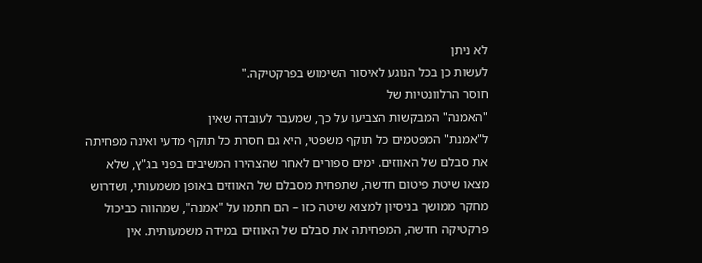לא ניתן
לעשות כן בכל הנוגע לאיסור השימוש בפרקטיקה."
חוסר הרלוונטיות של
"האמנה" המבקשות הצביעו על כך, שמעבר לעובדה שאין
ל"אמנת" המפטמים כל תוקף משפטי, היא גם חסרת כל תוקף מדעי ואינה מפחיתה
את סבלם של האווזים. ימים ספורים לאחר שהצהירו המשיבים בפני בג"ץ, שלא
מצאו שיטת פיטום חדשה, שתפחית מסבלם של האווזים באופן משמעותי, ושדרוש
מחקר ממושך בניסיון למצוא שיטה כזו – הם חתמו על "אמנה", שמהווה כביכול
פרקטיקה חדשה, המפחיתה את סבלם של האווזים במידה משמעותית. אין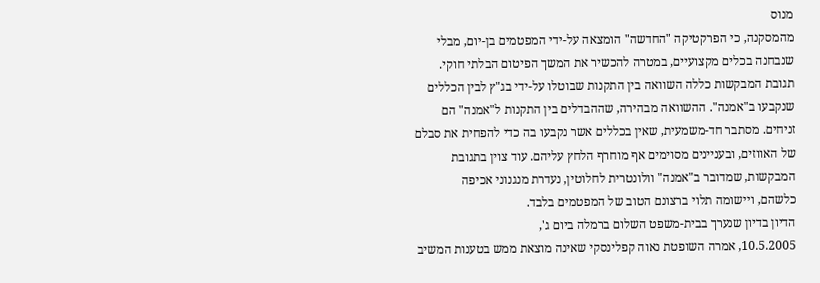מנוס
מהמסקנה, כי הפרקטיקה "החדשה" הומצאה על-ידי המפטמים בן-יום, מבלי
שנבחנה בכלים מקצועיים, במטרה להכשיר את המשך הפיטום הבלתי חוקי.
תגובת המבקשות כללה השוואה בין התקנות שבוטלו על-ידי בג"ץ לבין הכללים
שנקבעו ב"אמנה". ההשוואה מבהירה, שההבדלים בין התקנות ל"אמנה" הם
זניחים. מסתבר חד-משמעית, שאין בכללים אשר נקבעו בה כדי להפחית את סבלם
של האווזים, ובעניינים מסוימים אף מוחרף הלחץ עליהם. עוד צוין בתגובת
המבקשות, שמדובר ב"אמנה" וולונטרית לחלוטין, נעדרת מנגנוני אכיפה
כלשהם, ויישומה תלוי ברצונם הטוב של המפטמים בלבד.
הדיון בדיון שנערך בבית-משפט השלום ברמלה ביום ג',
10.5.2005, אמרה השופטת נאוה קפלינסקי שאינה מוצאת ממש בטענות המשיב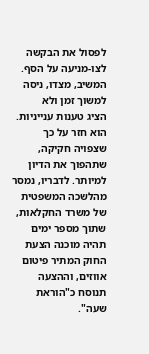לפסול את הבקשה לצו-מניעה על הסף. המשיב, מצדו, ניסה למשוך זמן ולא
הציג טענות ענייניות. הוא חזר על כך שצפויה חקיקה, שתהפוך את הדיון
למיותר. לדבריו, נמסר מהלשכה המשפטית של משרד החקלאות, שתוך מספר ימים
תהיה מוכנה הצעת החוק המתיר פיטום אווזים, וההצעה תנוסח כ"הוראת שעה".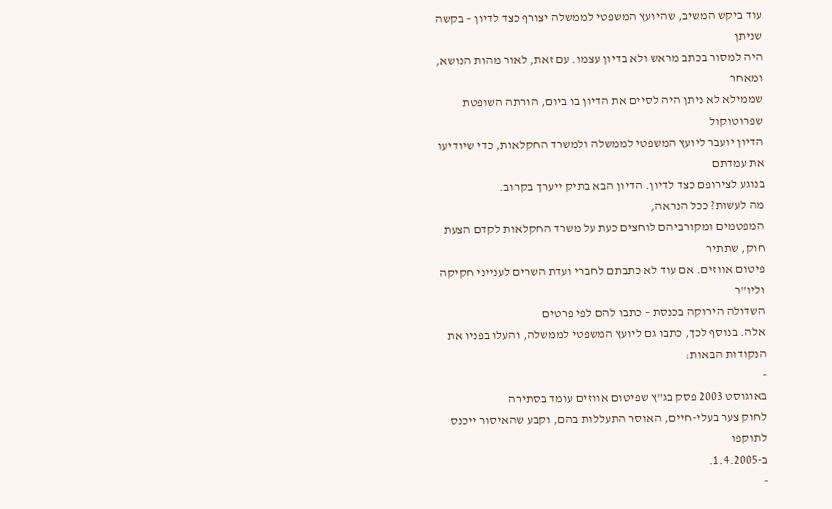עוד ביקש המשיב, שהיועץ המשפטי לממשלה יצורף כצד לדיון – בקשה שניתן
היה למסור בכתב מראש ולא בדיון עצמו. עם זאת, לאור מהות הנושא, ומאחר
שממילא לא ניתן היה לסיים את הדיון בו ביום, הורתה השופטת שפרוטוקול
הדיון יועבר ליועץ המשפטי לממשלה ולמשרד החקלאות, כדי שיודיעו את עמדתם
בנוגע לצירופם כצד לדיון. הדיון הבא בתיק ייערך בקרוב.
מה לעשות? ככל הנראה,
המפטמים ומקורביהם לוחצים כעת על משרד החקלאות לקדם הצעת חוק, שתתיר
פיטום אווזים. אם עוד לא כתבתם לחברי ועדת השרים לענייני חקיקה וליו"ר
השדולה הירוקה בכנסת – כתבו להם לפי פרטים
אלה. בנוסף לכך, כתבו גם ליועץ המשפטי לממשלה, והעלו בפניו את
הנקודות הבאות:
-
באוגוסט 2003 פסק בג"ץ שפיטום אווזים עומד בסתירה
לחוק צער בעלי-חיים, האוסר התעללות בהם, וקבע שהאיסור ייכנס לתוקפו
ב-1.4.2005.
-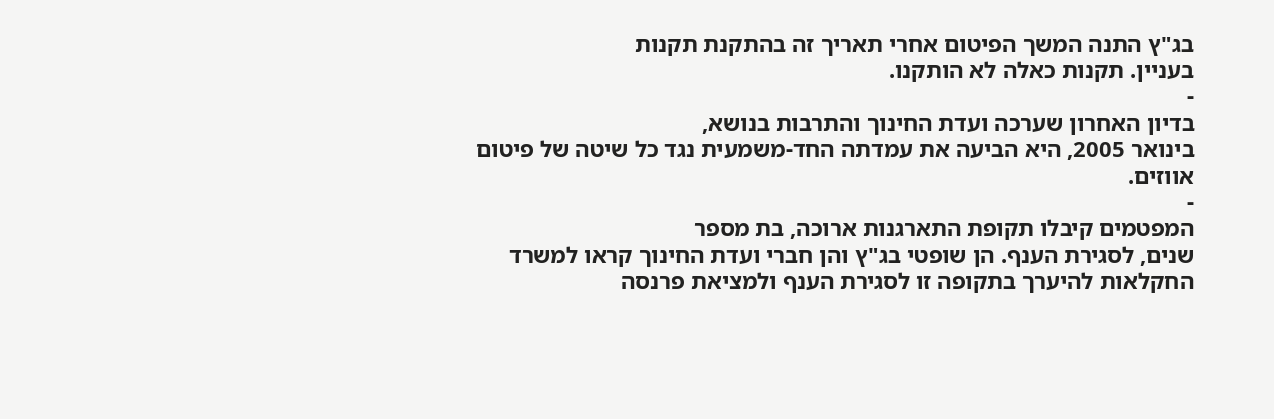בג"ץ התנה המשך הפיטום אחרי תאריך זה בהתקנת תקנות
בעניין. תקנות כאלה לא הותקנו.
-
בדיון האחרון שערכה ועדת החינוך והתרבות בנושא,
בינואר 2005, היא הביעה את עמדתה החד-משמעית נגד כל שיטה של פיטום
אווזים.
-
המפטמים קיבלו תקופת התארגנות ארוכה, בת מספר
שנים, לסגירת הענף. הן שופטי בג"ץ והן חברי ועדת החינוך קראו למשרד
החקלאות להיערך בתקופה זו לסגירת הענף ולמציאת פרנסה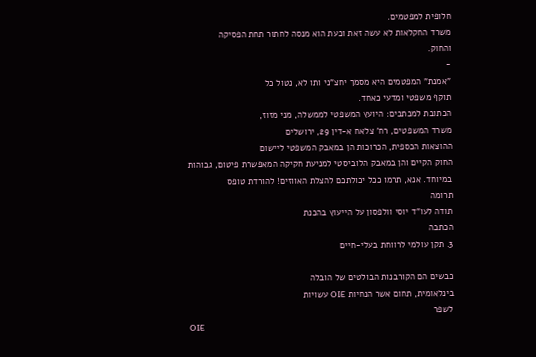חלופית למפטמים.
משרד החקלאות לא עשה זאת וכעת הוא מנסה לחתור תחת הפסיקה
והחוק.
-
"אמנת" המפטמים היא מסמך יחצ"ני ותו לא, נטול כל
תוקף משפטי ומדעי כאחד.
הכתובת למכתבים: היועץ המשפטי לממשלה, מני מזוז,
משרד המשפטים, רח' צלאח א-דין 29, ירושלים
ההוצאות הכספית, הכרוכות הן במאבק המשפטי ליישום
החוק הקיים והן במאבק הלוביסטי למניעת חקיקה המאפשרת פיטום, גבוהות
במיוחד. אנא, תרמו ככל יכולתכם להצלת האווזים! להורדת טופס
תרומה
תודה לעו"ד יוסי וולפסון על הייעוץ בהכנת
הכתבה
3. תקן עולמי לרווחת בעלי-חיים

כבשים הם הקורבנות הבולטים של הובלה
בינלאומית, תחום אשר הנחיות OIE עשויות
לשפר
OIE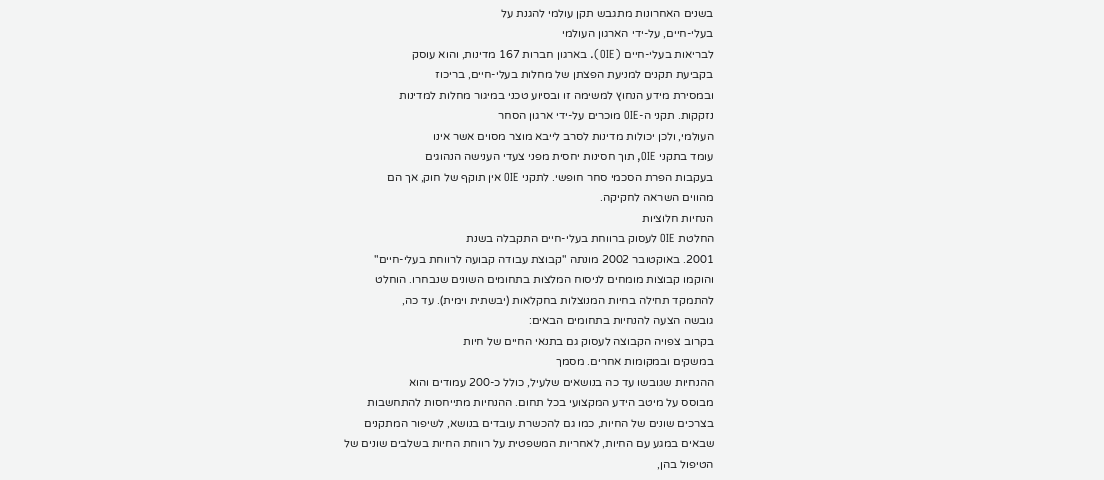בשנים האחרונות מתגבש תקן עולמי להגנת על
בעלי-חיים, על-ידי הארגון העולמי
לבריאות בעלי-חיים (OIE). בארגון חברות 167 מדינות, והוא עוסק
בקביעת תקנים למניעת הפצתן של מחלות בעלי-חיים, בריכוז
ובמסירת מידע הנחוץ למשימה זו ובסיוע טכני במיגור מחלות למדינות
נזקקות. תקני ה-OIE מוכרים על-ידי ארגון הסחר
העולמי, ולכן יכולות מדינות לסרב לייבא מוצר מסוים אשר אינו
עומד בתקני OIE, תוך חסינות יחסית מפני צעדי הענישה הנהוגים
בעקבות הפרת הסכמי סחר חופשי. לתקני OIE אין תוקף של חוק, אך הם
מהווים השראה לחקיקה.
הנחיות חלוציות
החלטת OIE לעסוק ברווחת בעלי-חיים התקבלה בשנת
2001. באוקטובר 2002 מונתה "קבוצת עבודה קבועה לרווחת בעלי-חיים"
והוקמו קבוצות מומחים לניסוח המלצות בתחומים השונים שנבחרו. הוחלט
להתמקד תחילה בחיות המנוצלות בחקלאות (יבשתית וימית). עד כה,
גובשה הצעה להנחיות בתחומים הבאים:
בקרוב צפויה הקבוצה לעסוק גם בתנאי החיים של חיות
במשקים ובמקומות אחרים. מסמך
ההנחיות שגובשו עד כה בנושאים שלעיל, כולל כ-200 עמודים והוא
מבוסס על מיטב הידע המקצועי בכל תחום. ההנחיות מתייחסות להתחשבות
בצרכים שונים של החיות, כמו גם להכשרת עובדים בנושא, לשיפור המתקנים
שבאים במגע עם החיות, לאחריות המשפטית על רווחת החיות בשלבים שונים של
הטיפול בהן,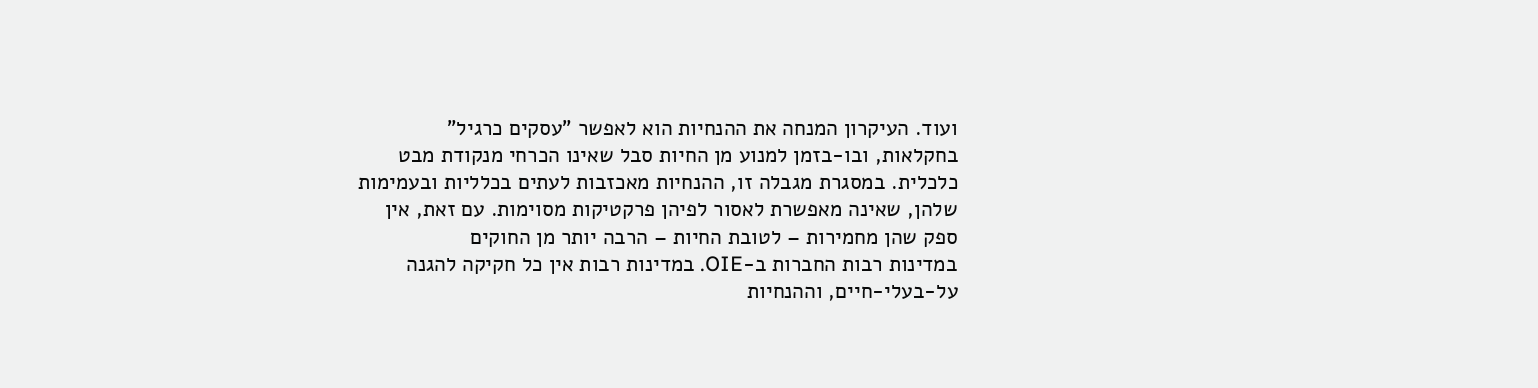ועוד. העיקרון המנחה את ההנחיות הוא לאפשר "עסקים כרגיל"
בחקלאות, ובו-בזמן למנוע מן החיות סבל שאינו הכרחי מנקודת מבט
כלכלית. במסגרת מגבלה זו, ההנחיות מאכזבות לעתים בכלליות ובעמימות
שלהן, שאינה מאפשרת לאסור לפיהן פרקטיקות מסוימות. עם זאת, אין
ספק שהן מחמירות – לטובת החיות – הרבה יותר מן החוקים
במדינות רבות החברות ב-OIE. במדינות רבות אין כל חקיקה להגנה
על-בעלי-חיים, וההנחיות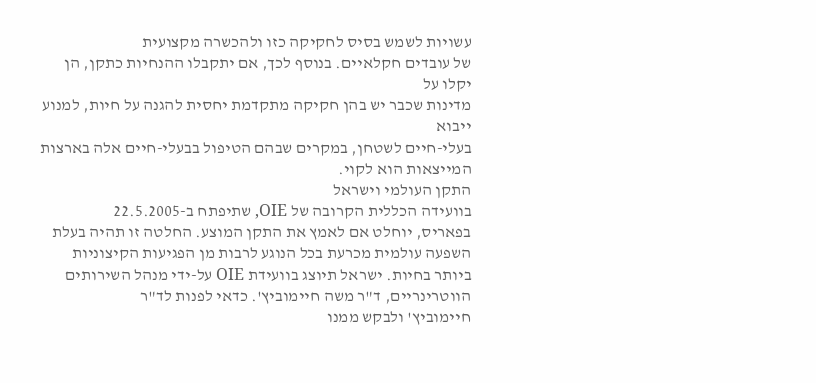עשויות לשמש בסיס לחקיקה כזו ולהכשרה מקצועית
של עובדים חקלאיים. בנוסף לכך, אם יתקבלו ההנחיות כתקן, הן יקלו על
מדינות שכבר יש בהן חקיקה מתקדמת יחסית להגנה על חיות, למנוע ייבוא
בעלי-חיים לשטחן, במקרים שבהם הטיפול בבעלי-חיים אלה בארצות
המייצאות הוא לקוי.
התקן העולמי וישראל
בוועידה הכללית הקרובה של OIE, שתיפתח ב-22.5.2005
בפאריס, יוחלט אם לאמץ את התקן המוצע. החלטה זו תהיה בעלת
השפעה עולמית מכרעת בכל הנוגע לרבות מן הפגיעות הקיצוניות
ביותר בחיות. ישראל תיוצג בוועידת OIE על-ידי מנהל השירותים
הווטרינריים, ד"ר משה חיימוביץ'. כדאי לפנות לד"ר
חיימוביץ' ולבקש ממנו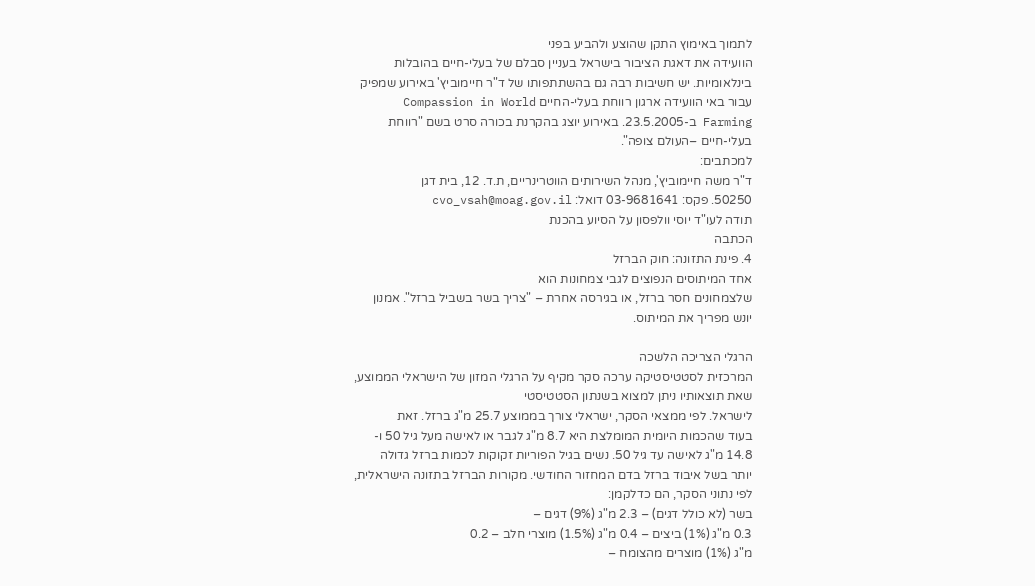לתמוך באימוץ התקן שהוצע ולהביע בפני
הוועידה את דאגת הציבור בישראל בעניין סבלם של בעלי-חיים בהובלות
בינלאומיות. יש חשיבות רבה גם בהשתתפותו של ד"ר חיימוביץ' באירוע שמפיק
עבור באי הוועידה ארגון רווחת בעלי-החיים Compassion in World
Farming ב-23.5.2005. באירוע יוצג בהקרנת בכורה סרט בשם "רווחת
בעלי-חיים –העולם צופה".
למכתבים:
ד"ר משה חיימוביץ', מנהל השירותים הווטרינריים, ת.ד. 12, בית דגן
50250. פקס: 03-9681641 דואל: cvo_vsah@moag.gov.il
תודה לעו"ד יוסי וולפסון על הסיוע בהכנת
הכתבה
4. פינת התזונה: חוק הברזל
אחד המיתוסים הנפוצים לגבי צמחונות הוא
שלצמחונים חסר ברזל, או בגירסה אחרת – "צריך בשר בשביל ברזל". אמנון
יונש מפריך את המיתוס.

הרגלי הצריכה הלשכה
המרכזית לסטטיסטיקה ערכה סקר מקיף על הרגלי המזון של הישראלי הממוצע,
שאת תוצאותיו ניתן למצוא בשנתון הסטטיסטי
לישראל. לפי ממצאי הסקר, ישראלי צורך בממוצע 25.7 מ"ג ברזל. זאת
בעוד שהכמות היומית המומלצת היא 8.7 מ"ג לגבר או לאישה מעל גיל 50 ו-
14.8 מ"ג לאישה עד גיל 50. נשים בגיל הפוריות זקוקות לכמות ברזל גדולה
יותר בשל איבוד ברזל בדם המחזור החודשי. מקורות הברזל בתזונה הישראלית,
לפי נתוני הסקר, הם כדלקמן:
בשר (לא כולל דגים) – 2.3 מ"ג (9%) דגים –
0.3 מ"ג (1%) ביצים – 0.4 מ"ג (1.5%) מוצרי חלב – 0.2
מ"ג (1%) מוצרים מהצומח –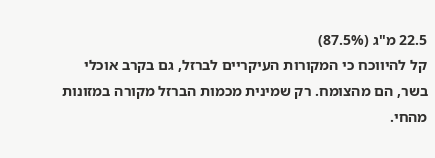22.5 מ"ג (87.5%)
קל להיווכח כי המקורות העיקריים לברזל, גם בקרב אוכלי
בשר, הם מהצומח. רק שמינית מכמות הברזל מקורה במזונות מהחי.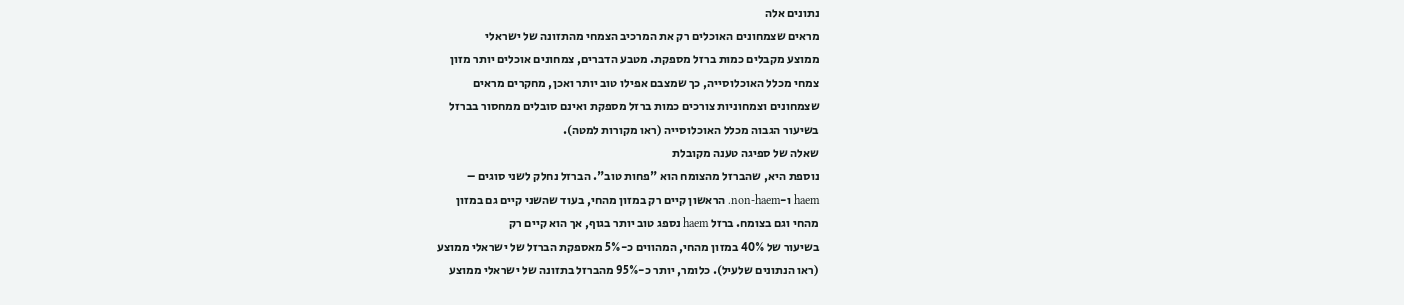נתונים אלה
מראים שצמחונים האוכלים רק את המרכיב הצמחי מהתזונה של ישראלי
ממוצע מקבלים כמות ברזל מספקת. מטבע הדברים, צמחונים אוכלים יותר מזון
צמחי מכלל האוכלוסייה, כך שמצבם אפילו טוב יותר ואכן, מחקרים מראים
שצמחונים וצמחוניות צורכים כמות ברזל מספקת ואינם סובלים ממחסור בברזל
בשיעור הגבוה מכלל האוכלוסייה (ראו מקורות למטה).
שאלה של ספיגה טענה מקובלת
נוספת היא, שהברזל מהצומח הוא "פחות טוב". הברזל נחלק לשני סוגים –
haem ו-non-haem. הראשון קיים רק במזון מהחי, בעוד שהשני קיים גם במזון
מהחי וגם בצומח. ברזל haem נספג טוב יותר בגוף, אך הוא קיים רק
בשיעור של 40% במזון מהחי, המהווים כ-5% מאספקת הברזל של ישראלי ממוצע
(ראו הנתונים שלעיל). כלומר, יותר כ-95% מהברזל בתזונה של ישראלי ממוצע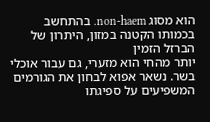הוא מסוג non-haem. בהתחשב בכמותו הקטנה במזון, היתרון של הברזל הזמין
יותר מהחי הוא מזערי, גם עבור אוכלי בשר. נשאר אפוא לבחון את הגורמים
המשפיעים על ספיגתו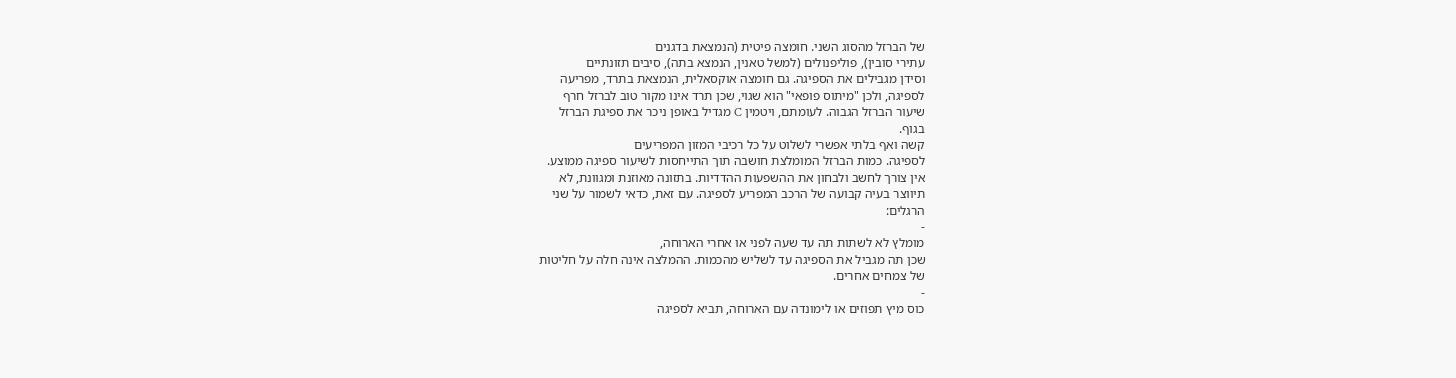של הברזל מהסוג השני. חומצה פיטית (הנמצאת בדגנים
עתירי סובין), פוליפנולים (למשל טאנין, הנמצא בתה), סיבים תזונתיים
וסידן מגבילים את הספיגה. גם חומצה אוקסאלית, הנמצאת בתרד, מפריעה
לספיגה, ולכן "מיתוס פופאי" הוא שגוי, שכן תרד אינו מקור טוב לברזל חרף
שיעור הברזל הגבוה. לעומתם, ויטמין C מגדיל באופן ניכר את ספיגת הברזל
בגוף.
קשה ואף בלתי אפשרי לשלוט על כל רכיבי המזון המפריעים
לספיגה. כמות הברזל המומלצת חושבה תוך התייחסות לשיעור ספיגה ממוצע.
אין צורך לחשב ולבחון את ההשפעות ההדדיות. בתזונה מאוזנת ומגוונת, לא
תיווצר בעיה קבועה של הרכב המפריע לספיגה. עם זאת, כדאי לשמור על שני
הרגלים:
-
מומלץ לא לשתות תה עד שעה לפני או אחרי הארוחה,
שכן תה מגביל את הספיגה עד לשליש מהכמות. ההמלצה אינה חלה על חליטות
של צמחים אחרים.
-
כוס מיץ תפוזים או לימונדה עם הארוחה, תביא לספיגה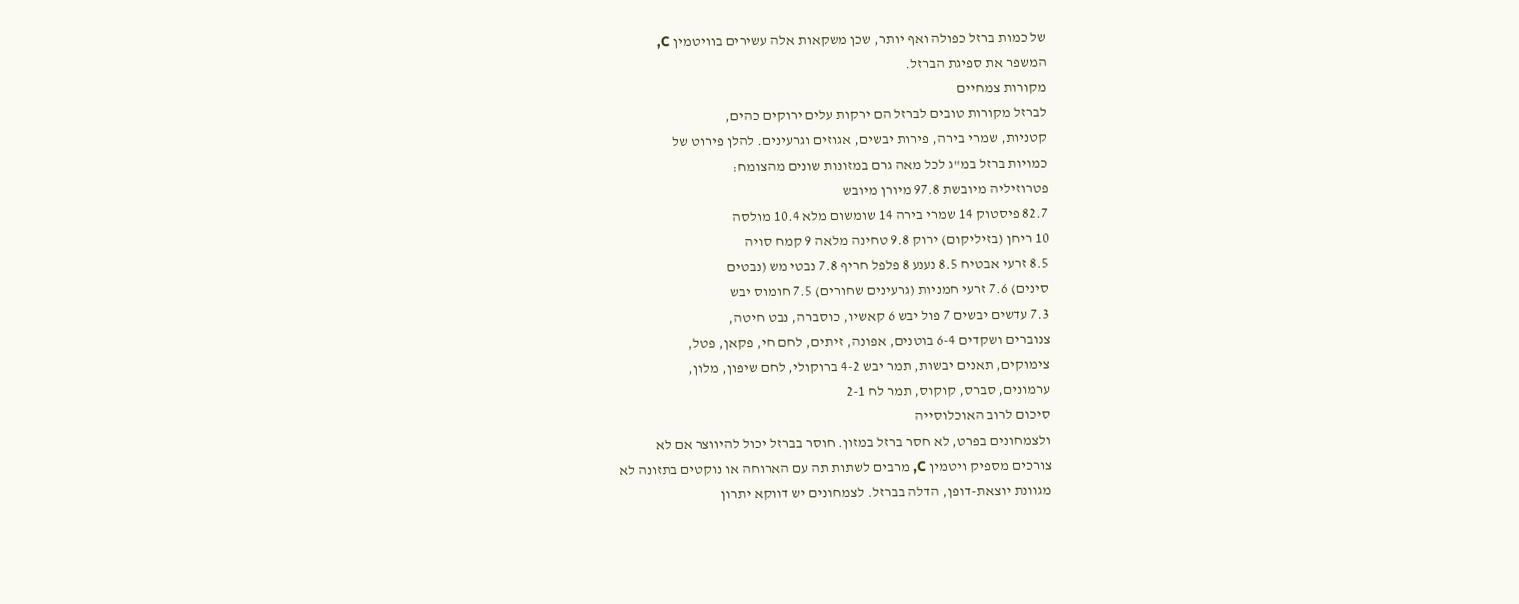של כמות ברזל כפולה ואף יותר, שכן משקאות אלה עשירים בוויטמין C,
המשפר את ספיגת הברזל.
מקורות צמחיים
לברזל מקורות טובים לברזל הם ירקות עלים ירוקים כהים,
קטניות, שמרי בירה, פירות יבשים, אגוזים וגרעינים. להלן פירוט של
כמויות ברזל במ"ג לכל מאה גרם במזונות שונים מהצומח:
פטרוזיליה מיובשת 97.8 מיורן מיובש
82.7 פיסטוק 14 שמרי בירה 14 שומשום מלא 10.4 מולסה
10 ריחן (בזיליקום) ירוק 9.8 טחינה מלאה 9 קמח סויה
8.5 זרעי אבטיח 8.5 נענע 8 פלפל חריף 7.8 נבטי מש (נבטים
סינים) 7.6 זרעי חמניות (גרעינים שחורים) 7.5 חומוס יבש
7.3 עדשים יבשים 7 פול יבש 6 קאשיו, כוסברה, נבט חיטה,
צנוברים ושקדים 6-4 בוטנים, אפונה, זיתים, לחם חי, פקאן, פטל,
צימוקים, תאנים יבשות, תמר יבש 4-2 ברוקולי, לחם שיפון, מלון,
ערמונים, סברס, קוקוס, תמר לח 2-1
סיכום לרוב האוכלוסייה
ולצמחונים בפרט, לא חסר ברזל במזון. חוסר בברזל יכול להיווצר אם לא
צורכים מספיק ויטמין C, מרבים לשתות תה עם הארוחה או נוקטים בתזונה לא
מגוונת יוצאת-דופן, הדלה בברזל. לצמחונים יש דווקא יתרון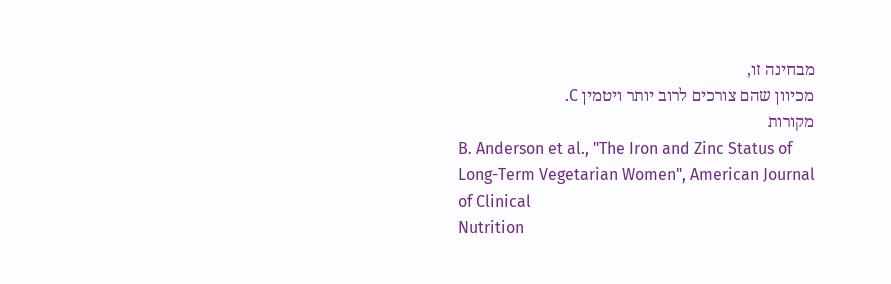מבחינה זו,
מכיוון שהם צורכים לרוב יותר ויטמין C.
מקורות
B. Anderson et al., "The Iron and Zinc Status of
Long-Term Vegetarian Women", American Journal of Clinical
Nutrition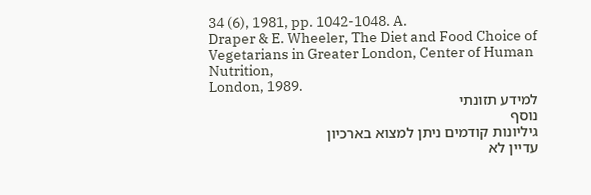34 (6), 1981, pp. 1042-1048. A.
Draper & E. Wheeler, The Diet and Food Choice of
Vegetarians in Greater London, Center of Human Nutrition,
London, 1989.
למידע תזונתי
נוסף
גיליונות קודמים ניתן למצוא בארכיון
עדיין לא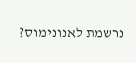נרשמת לאנונימוס?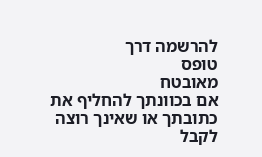להרשמה דרך
טופס
מאובטח
אם בכוונתך להחליף את כתובתך או שאינך רוצה לקבל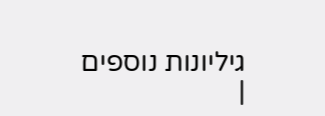גיליונות נוספים
|